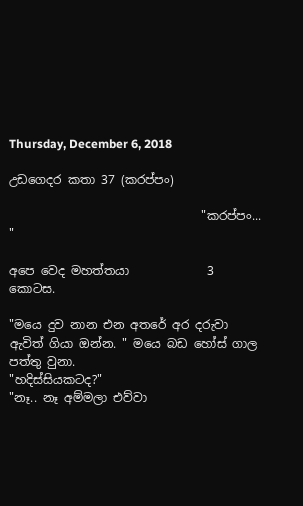Thursday, December 6, 2018

උඩගෙදර කතා 37 (කරප්පං)

                                "කරප්පං... "

අපෙ වෙද මහත්තයා             3  කොටස.

"මයෙ දුව නාන එන අතරේ අර දරුවා ඇවිත් ගියා ඔන්න. " මයෙ බඩ හෝස් ගාල පත්තු වුනා.
"හදිස්සියකටද?"
"නෑ.. නෑ අම්මලා එව්වා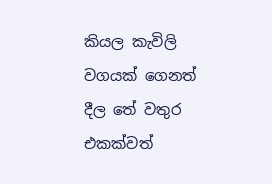කියල කැවිලි වගයක් ගෙනත් දීල තේ වතුර එකක්වත්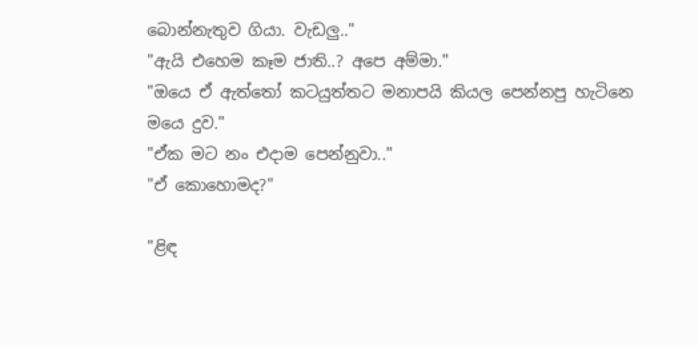බොන්නැතුව ගියා. වැඩලු.."
"ඇයි එහෙම කෑම ජාති..? අපෙ අම්මා."
"ඔයෙ ඒ ඇත්තෝ කටයුත්තට මනාපයි කියල පෙන්නපු හැටිනෙ මයෙ දුව."
"ඒක මට නං එදාම පෙන්නුවා.."
"ඒ කොහොමද?"

"ළිඳ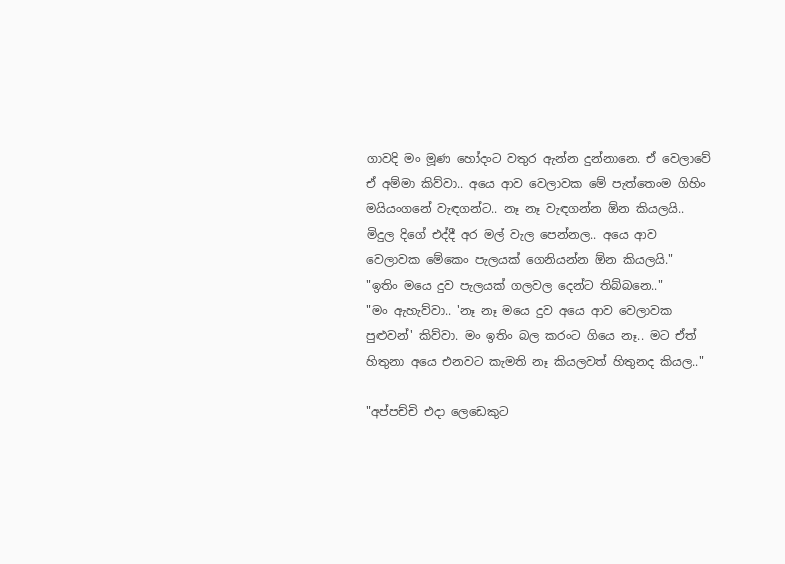ගාවදි මං මූණ හෝදංට වතුර ඇන්න දුන්නානෙ. ඒ වෙලාවේ ඒ අම්මා කිව්වා.. අයෙ ආව වෙලාවක මේ පැත්තෙංම ගිහිං මයියංගනේ වැඳගන්ට.. නෑ නෑ වැඳගන්න ඕන කියලයි.. මිදුල දිගේ එද්දී අර මල් වැල පෙන්නල.. අයෙ ආව වෙලාවක මේකෙං පැලයක් ගෙනියන්න ඕන කියලයි."
"ඉතිං මයෙ දුව පැලයක් ගලවල දෙන්ට තිබ්බනෙ.."
"මං ඇහැව්වා.. 'නෑ නෑ මයෙ දුව අයෙ ආව වෙලාවක පුළුවන්' කිව්වා. මං ඉතිං බල කරංට ගියෙ නෑ.. මට ඒත් හිතුනා අයෙ එනවට කැමති නෑ කියලවත් හිතුනද කියල.."

"අප්පච්චි එදා ලෙඩෙකුට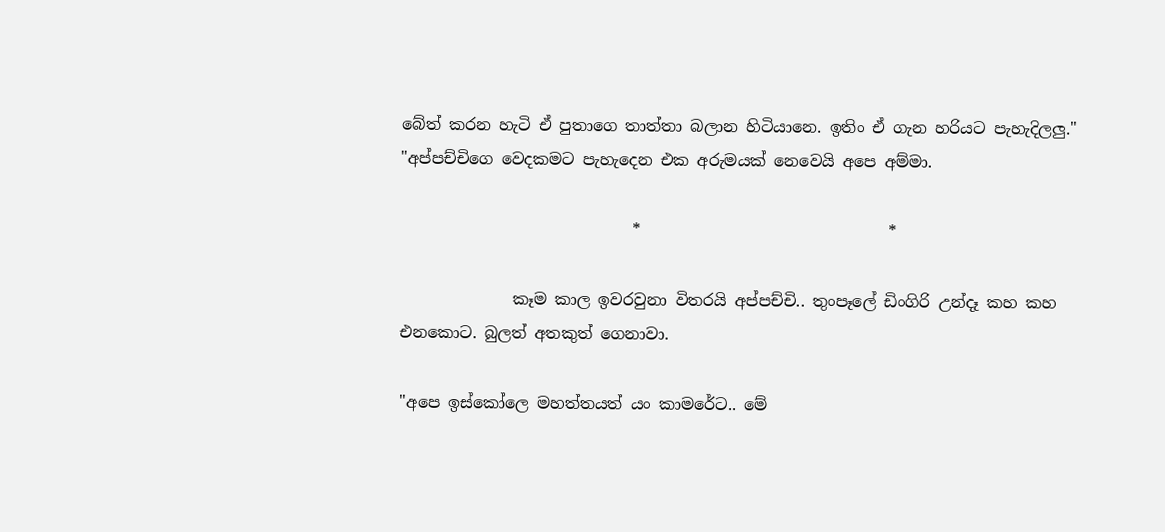බේත් කරන හැටි ඒ පුතාගෙ තාත්තා බලාන හිටියානෙ. ඉතිං ඒ ගැන හරියට පැහැදිලලු."
"අප්පච්චිගෙ වෙදකමට පැහැදෙන එක අරුමයක් නෙවෙයි අපෙ අම්මා.

                             *                               *

              කෑම කාල ඉවරවුනා විතරයි අප්පච්චි.. තුංපෑලේ ඩිංගිරි උන්දෑ කහ කහ එනකොට. බුලත් අතකුත් ගෙනාවා.

"අපෙ ඉස්කෝලෙ මහත්තයත් යං කාමරේට.. මේ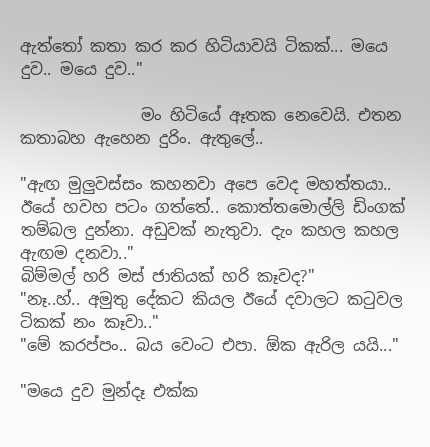ඇත්තෝ කතා කර කර හිටියාවයි ටිකක්... මයෙ දුව.. මයෙ දුව.."

               මං හිටියේ ඈතක නෙවෙයි. එතන කතාබහ ඇහෙන දුරිං. ඇතුලේ..

"ඇඟ මුලුවස්සං කහනවා අපෙ වෙද මහත්තයා.. ඊයේ හවහ පටං ගත්තේ.. කොත්තමොල්ලි ඩිංගක් තම්බල දුන්නා. අඩුවක් නැතුවා. දැං කහල කහල ඇඟම දනවා.."
බිම්මල් හරි මස් ජාතියක් හරි කෑවද?"
"නෑ..හ්.. අමුතු දේකට කියල ඊයේ දවාලට කටුවල ටිකක් නං කෑවා.."
"මේ කරප්පං.. බය වෙංට එපා. ඕක ඇරිල යයි..."

"මයෙ දුව මුන්දෑ එක්ක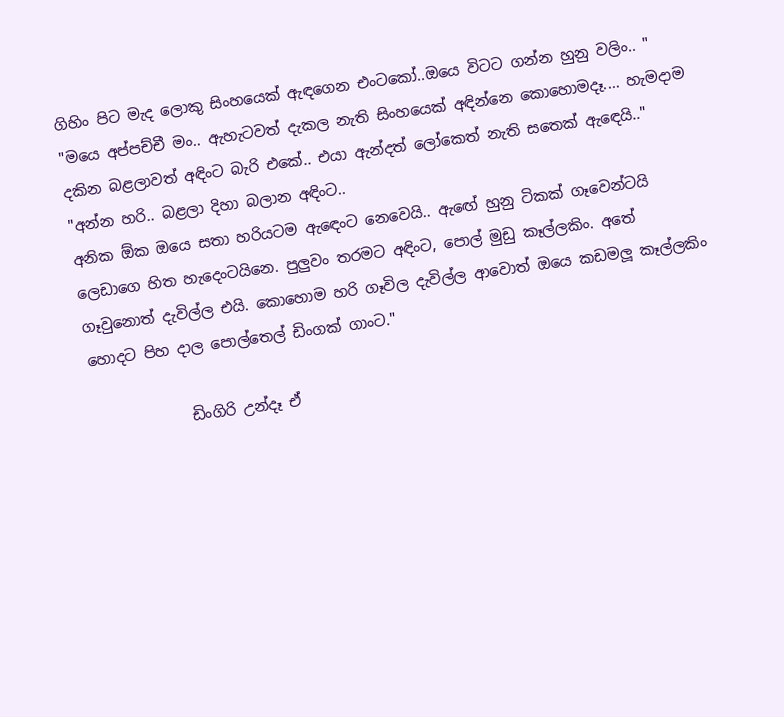ගිහිං පිට මැද ලොකු සිංහයෙක් ඇඳගෙන එංටකෝ..ඔයෙ විටට ගන්න හුනු වලිං.. "
"මයෙ අප්පච්චී මං.. ඇහැටවත් දැකල නැති සිංහයෙක් අඳින්නෙ කොහොමදෑ.... හැමදාම දකින බළලාවත් අඳිංට බැරි එකේ.. එයා ඇන්දත් ලෝකෙත් නැති සතෙක් ඇඳෙයි.."
"අන්න හරි.. බළලා දිහා බලාන අඳිංට..
අනික ඕක ඔයෙ සතා හරියටම ඇඳෙංට නෙවෙයි.. ඇඟේ හුනු ටිකක් ගෑවෙන්ටයි ලෙඩාගෙ හිත හැදෙංටයිනෙ. පුලුවං තරමට අඳිංට, පොල් මුඩු කෑල්ලකිං. අතේ ගෑවුනොත් දැවිල්ල එයි. කොහොම හරි ගෑවිල දැවිල්ල ආවොත් ඔයෙ කඩමලූ කෑල්ලකිං හොදට පිහ දාල පොල්තෙල් ඩිංගක් ගාංට."

             ඩිංගිරි උන්දෑ ඒ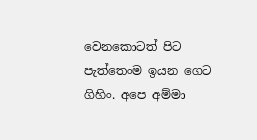වෙනකොටත් පිට පැත්තෙංම ඉයන ගෙට ගිහිං. අපෙ අම්මා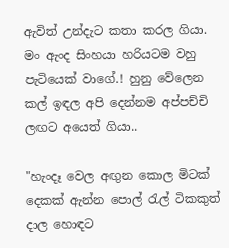ඇවිත් උන්දැට කතා කරල ගියා. මං ඇංද සිංහයා හරියටම වහු පැටියෙක් වාගේ.! හුනු වේලෙන කල් ඉඳල අපි දෙන්නම අප්පච්චි ලඟට අයෙත් ගියා..

"හැංදෑ වෙල අඟුන කොල මිටක් දෙකක් ඇන්න පොල් රැල් ටිකකුත් දාල හොඳට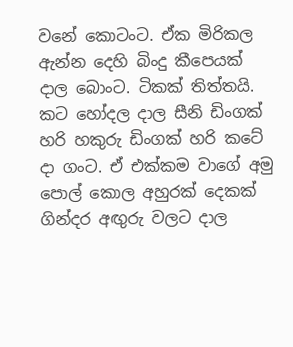වනේ කොටංට. ඒක මිරිකල ඇන්න දෙහි බිංදු කීපෙයක් දාල බොංට. ටිකක් තිත්තයි. කට හෝදල දාල සීනි ඩිංගක් හරි හකුරු ඩිංගක් හරි කටේ දා ගංට. ඒ එක්කම වාගේ අමු පොල් කොල අහුරක් දෙකක් ගින්දර අඟුරු වලට දාල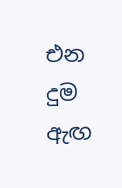එන දුම ඇඟ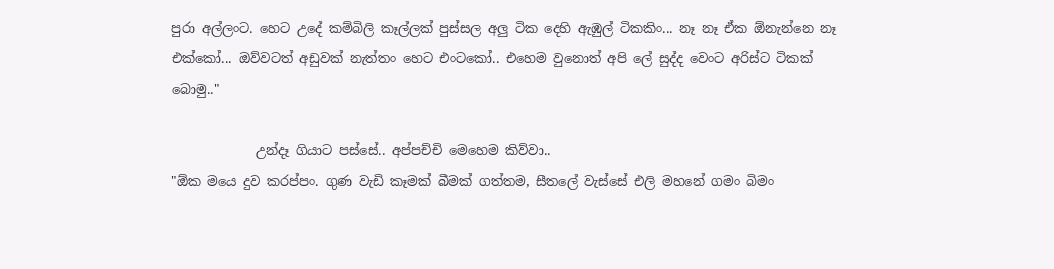පුරා අල්ලංට. හෙට උදේ කම්බිලි කෑල්ලක් පුස්සල අලු ටික දෙහි ඇඹුල් ටිකකිං... නෑ නෑ ඒක ඕනැන්නෙ නෑ එක්කෝ... ඔව්වටත් අඩුවක් නැත්තං හෙට එංටකෝ.. එහෙම වුනොත් අපි ලේ සුද්ද වෙංට අරිස්ට ටිකක් බොමු.."

             උන්දෑ ගියාට පස්සේ.. අප්පච්චි මෙහෙම කිව්වා..
"ඕක මයෙ දුව කරප්පං. ගුණ වැඩි කෑමක් බීමක් ගත්තම, සීතලේ වැස්සේ එලි මහනේ ගමං බිමං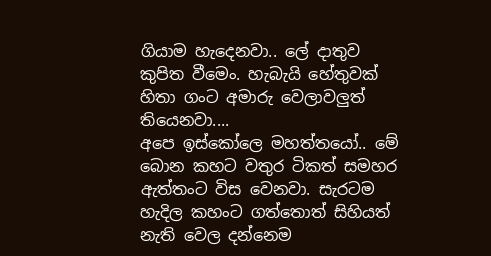ගියාම හැදෙනවා.. ලේ දාතුව කුපිත වීමෙං. හැබැයි හේතුවක් හිතා ගංට අමාරු වෙලාවලුත් තියෙනවා....
අපෙ ඉස්කෝලෙ මහත්තයෝ.. මේ බොන කහට වතුර ටිකත් සමහර ඇත්තංට විස වෙනවා. සැරටම හැදිල කහංට ගත්තොත් සිහියත් නැති වෙල දන්නෙම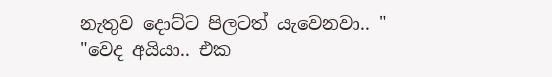නැතුව දොට්ට පිලටත් යැවෙනවා.. "
"වෙද අයියා.. එක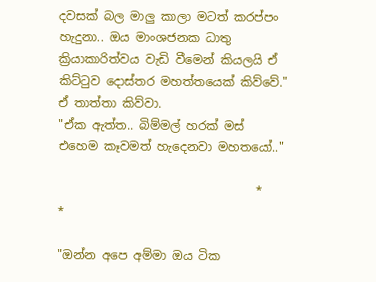දවසක් බල මාලු කාලා මටත් කරප්පං හැදුනා.. ඔය මාංශජනක ධාතු ක්‍රියාකාරිත්වය වැඩි වීමෙන් කියලයි ඒ කිට්ටුව දොස්තර මහත්තයෙක් කිව්වේ." ඒ තාත්තා කිව්වා.
"ඒක ඇත්ත.. බිම්මල් හරක් මස් එහෙම කෑවමත් හැදෙනවා මහතයෝ.."

                                 *                         *

"ඔන්න අපෙ අම්මා ඔය ටික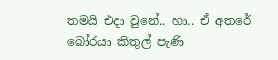තමයි එදා වුනේ.. හා.. ඒ අතරේ බෝරයා කිතුල් පැණි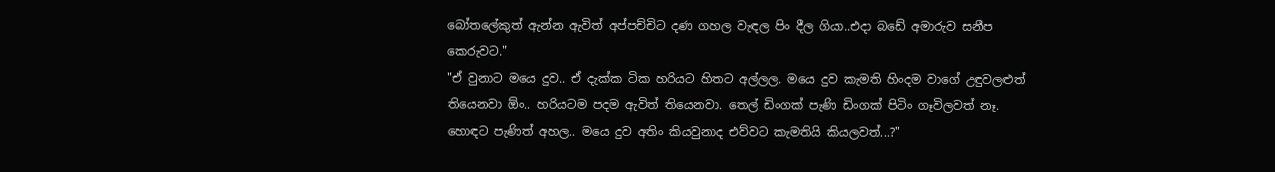බෝතලේකුත් ඇන්න ඇවිත් අප්පච්චිට දණ ගහල වැඳල පිං දීල ගියා..එදා බඩේ අමාරුව සනීප කෙරුවට."
"ඒ වුනාට මයෙ දුව.. ඒ දැක්ක ටික හරියට හිතට අල්ලල. මයෙ දුව කැමති හිංදම වාගේ උඳුවලළුත් තියෙනවා ඕං.. හරියටම පදම ඇවිත් තියෙනවා. තෙල් ඩිංගක් පැණි ඩිංගක් පිටිං ගෑවිලවත් නෑ. හොඳට පැණිත් අහල.. මයෙ දුව අතිං කියවුනාද එව්වට කැමතියි කියලවත්...?"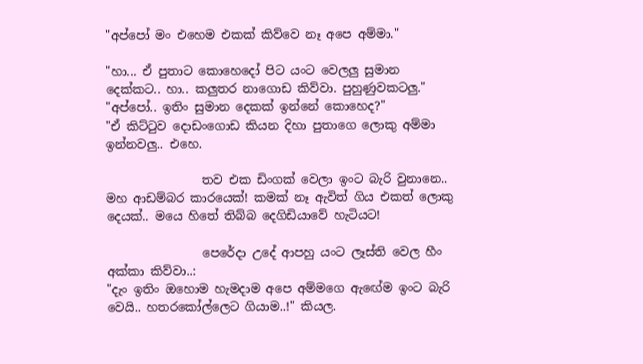"අප්පෝ මං එහෙම එකක් කිව්වෙ නෑ අපෙ අම්මා."

"හා... ඒ පුතාට කොහෙදෝ පිට යංට වෙලලු සුමාන දෙක්කට.. හා.. කලුතර නාගොඩ කිව්වා. පුහුණුවකටලු."
"අප්පෝ.. ඉතිං සුමාන දෙකක් ඉන්නේ කොහෙද?"
"ඒ කිට්ටුව දොඩංගොඩ කියන දිහා පුතාගෙ ලොකු අම්මා ඉන්නවලු.. එහෙ.

                තව එක ඩිංගක් වෙලා ඉංට බැරි වුනානෙ.. මහ ආඩම්බර කාරයෙක්! කමක් නෑ ඇවිත් ගිය එකත් ලොකු දෙයක්.. මයෙ හිතේ තිබ්බ දෙගිඩියාවේ හැටියට!

                පෙරේදා උදේ ආපහු යංට ලෑස්ති වෙල හීං අක්කා කිව්වා..:
"දැං ඉතිං ඔහොම හැමදාම අපෙ අම්මගෙ ඇඟේම ඉංට බැරි වෙයි.. හතරකෝල්ලෙට ගියාම..!" කියල.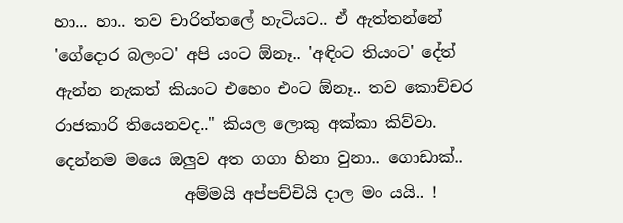හා... හා.. තව චාරිත්තලේ හැටියට.. ඒ ඇත්තන්නේ 'ගේදොර බලංට' අපි යංට ඕනෑ.. 'අඳිංට තියංට' දේත් ඇන්න නැකත් කියංට එහෙං එංට ඕනෑ.. තව කොච්චර රාජකාරි තියෙනවද.." කියල ලොකු අක්කා කිව්වා. දෙන්නම මයෙ ඔලුව අත ගගා හිනා වුනා.. ගොඩාක්..
                අම්මයි අප්පච්චියි දාල මං යයි.. !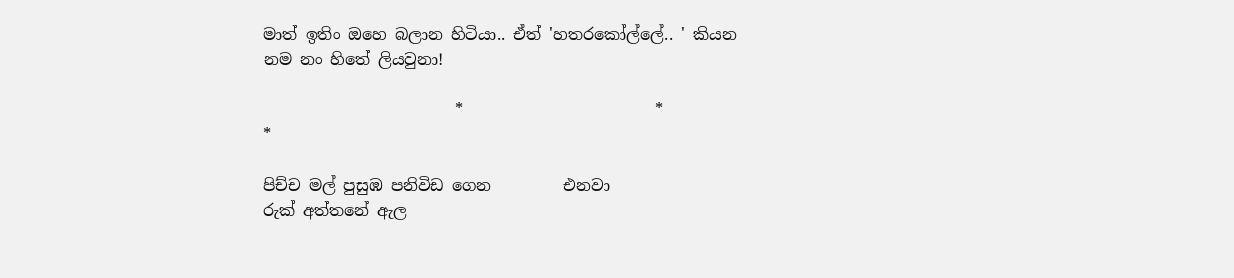මාත් ඉතිං ඔහෙ බලාන හිටියා.. ඒත් 'හතරකෝල්ලේ.. ' කියන නම නං හිතේ ලියවුනා!

                        *                        *                       *

පිච්ච මල් පුසුඹ පනිවිඩ ගෙන         එනවා
රුක් අත්තනේ ඇල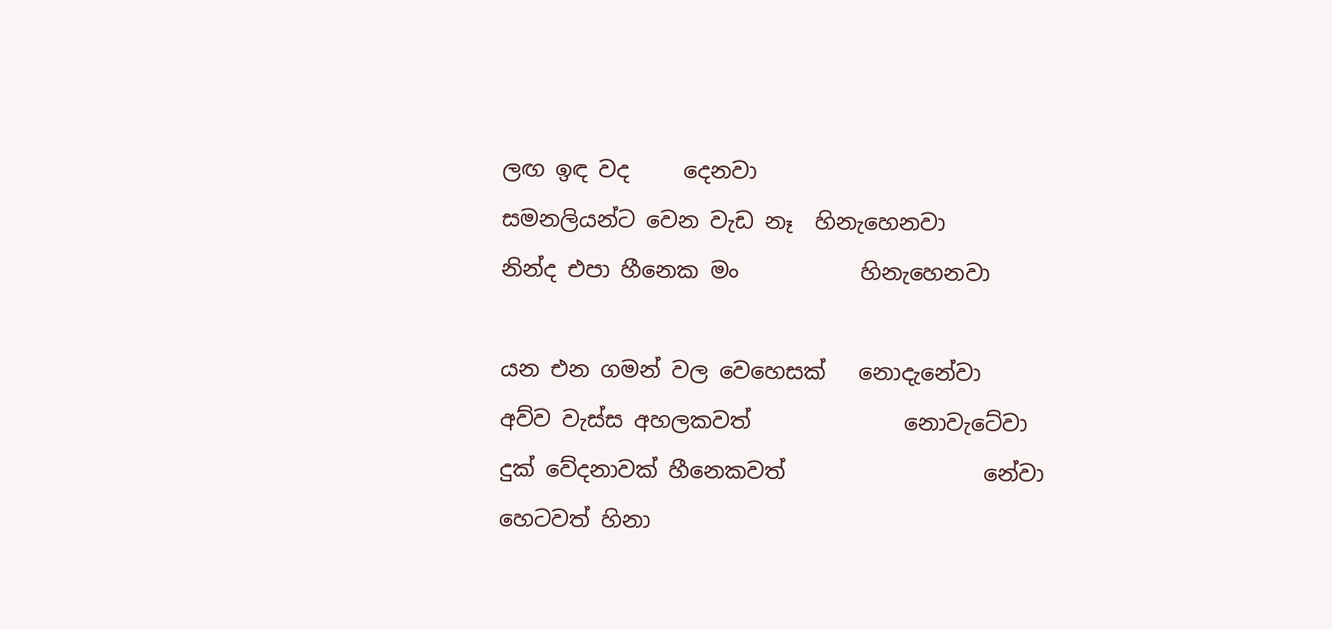ලඟ ඉඳ වද     දෙනවා
සමනලියන්ට වෙන වැඩ නෑ  හිනැහෙනවා
නින්ද එපා හීනෙක මං           හිනැහෙනවා

යන එන ගමන් වල වෙහෙසක්   නොදැනේවා
අව්ව වැස්ස අහලකවත්              නොවැටේවා
දුක් වේදනාවක් හීනෙකවත්                  නේවා
හෙටවත් හිනා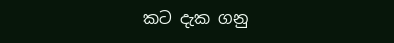කට දැක ගනු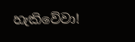හැකිවේවා!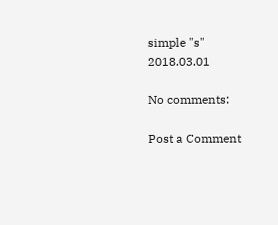simple "s"
2018.03.01

No comments:

Post a Comment